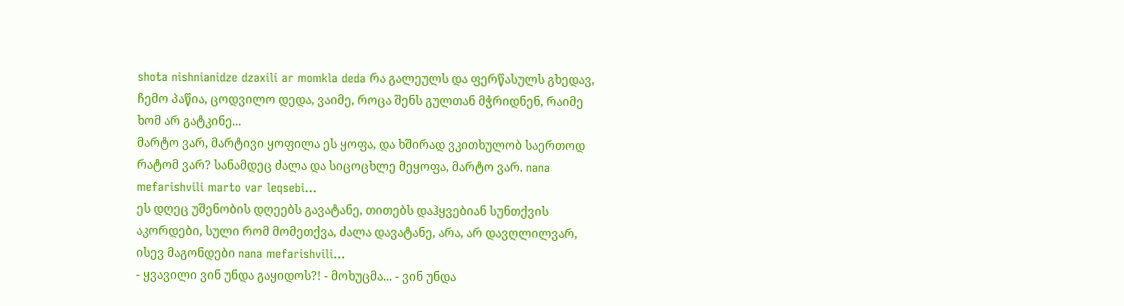shota nishnianidze dzaxili ar momkla deda რა გალეულს და ფერწასულს გხედავ, ჩემო პაწია, ცოდვილო დედა, ვაიმე, როცა შენს გულთან მჭრიდნენ, რაიმე ხომ არ გატკინე...
მარტო ვარ, მარტივი ყოფილა ეს ყოფა, და ხშირად ვკითხულობ საერთოდ რატომ ვარ? სანამდეც ძალა და სიცოცხლე მეყოფა, მარტო ვარ. nana mefarishvili marto var leqsebi...
ეს დღეც უშენობის დღეებს გავატანე, თითებს დაჰყვებიან სუნთქვის აკორდები, სული რომ მომეთქვა, ძალა დავატანე, არა, არ დავღლილვარ, ისევ მაგონდები nana mefarishvili...
- ყვავილი ვინ უნდა გაყიდოს?! - მოხუცმა... - ვინ უნდა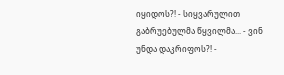იყიდოს?! - სიყვარულით გაბრუებულმა წყვილმა... - ვინ უნდა დაკრიფოს?! -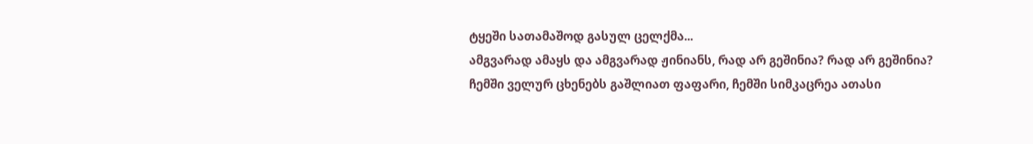ტყეში სათამაშოდ გასულ ცელქმა...
ამგვარად ამაყს და ამგვარად ჟინიანს, რად არ გეშინია? რად არ გეშინია? ჩემში ველურ ცხენებს გაშლიათ ფაფარი, ჩემში სიმკაცრეა ათასი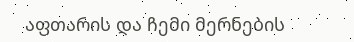აფთარის და ჩემი მერნების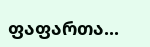ფაფართა...